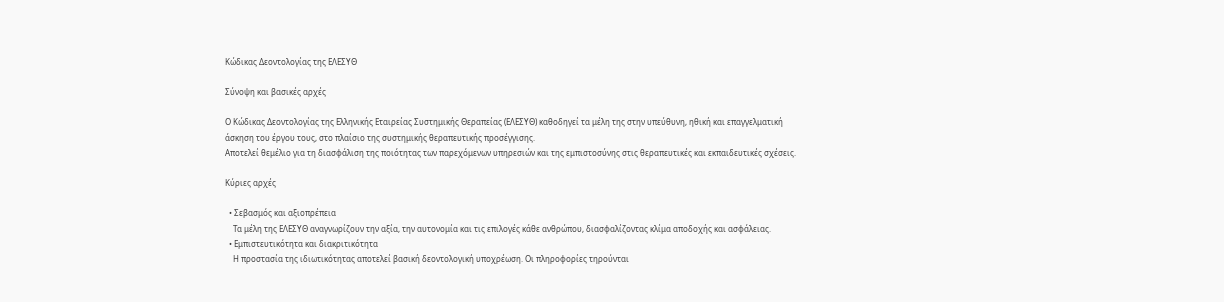Κώδικας Δεοντολογίας της ΕΛΕΣΥΘ

Σύνοψη και βασικές αρχές

Ο Κώδικας Δεοντολογίας της Ελληνικής Εταιρείας Συστημικής Θεραπείας (ΕΛΕΣΥΘ) καθοδηγεί τα μέλη της στην υπεύθυνη, ηθική και επαγγελματική άσκηση του έργου τους, στο πλαίσιο της συστημικής θεραπευτικής προσέγγισης.
Αποτελεί θεμέλιο για τη διασφάλιση της ποιότητας των παρεχόμενων υπηρεσιών και της εμπιστοσύνης στις θεραπευτικές και εκπαιδευτικές σχέσεις.

Κύριες αρχές

  • Σεβασμός και αξιοπρέπεια
    Τα μέλη της ΕΛΕΣΥΘ αναγνωρίζουν την αξία, την αυτονομία και τις επιλογές κάθε ανθρώπου, διασφαλίζοντας κλίμα αποδοχής και ασφάλειας.
  • Εμπιστευτικότητα και διακριτικότητα
    Η προστασία της ιδιωτικότητας αποτελεί βασική δεοντολογική υποχρέωση. Οι πληροφορίες τηρούνται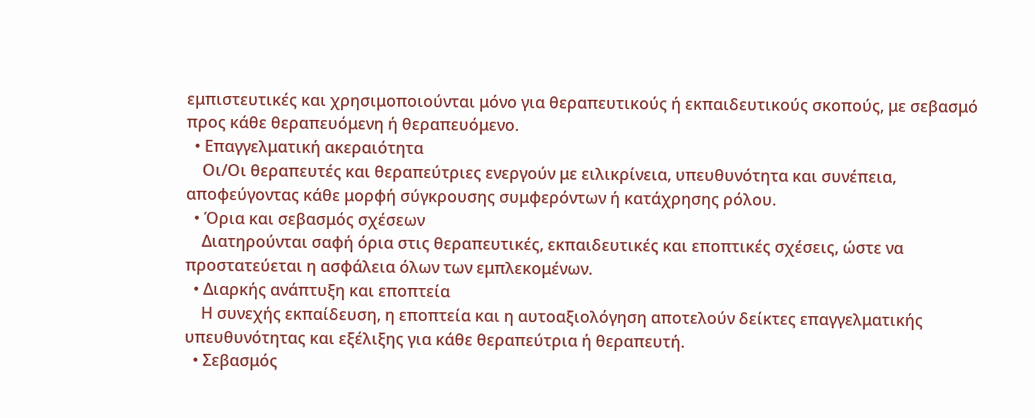εμπιστευτικές και χρησιμοποιούνται μόνο για θεραπευτικούς ή εκπαιδευτικούς σκοπούς, με σεβασμό προς κάθε θεραπευόμενη ή θεραπευόμενο.
  • Επαγγελματική ακεραιότητα
    Οι/Οι θεραπευτές και θεραπεύτριες ενεργούν με ειλικρίνεια, υπευθυνότητα και συνέπεια, αποφεύγοντας κάθε μορφή σύγκρουσης συμφερόντων ή κατάχρησης ρόλου.
  • Όρια και σεβασμός σχέσεων
    Διατηρούνται σαφή όρια στις θεραπευτικές, εκπαιδευτικές και εποπτικές σχέσεις, ώστε να προστατεύεται η ασφάλεια όλων των εμπλεκομένων.
  • Διαρκής ανάπτυξη και εποπτεία
    Η συνεχής εκπαίδευση, η εποπτεία και η αυτοαξιολόγηση αποτελούν δείκτες επαγγελματικής υπευθυνότητας και εξέλιξης για κάθε θεραπεύτρια ή θεραπευτή.
  • Σεβασμός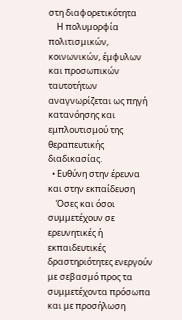στη διαφορετικότητα
    Η πολυμορφία πολιτισμικών, κοινωνικών, έμφυλων και προσωπικών ταυτοτήτων αναγνωρίζεται ως πηγή κατανόησης και εμπλουτισμού της θεραπευτικής διαδικασίας.
  • Ευθύνη στην έρευνα και στην εκπαίδευση
    Όσες και όσοι συμμετέχουν σε ερευνητικές ή εκπαιδευτικές δραστηριότητες ενεργούν με σεβασμό προς τα συμμετέχοντα πρόσωπα και με προσήλωση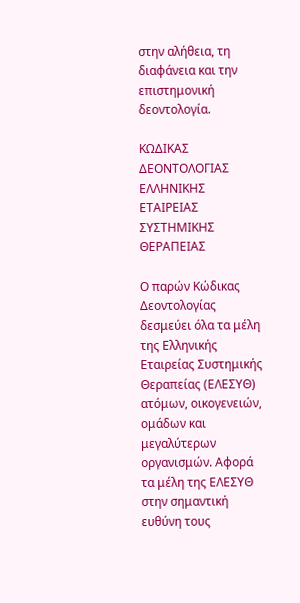στην αλήθεια, τη διαφάνεια και την επιστημονική δεοντολογία.

ΚΩΔΙΚΑΣ ΔΕΟΝΤΟΛΟΓΙΑΣ ΕΛΛΗΝΙΚΗΣ  ΕΤΑΙΡΕΙΑΣ  ΣΥΣΤΗΜΙΚΗΣ   ΘΕΡΑΠΕΙΑΣ

Ο παρών Κώδικας Δεοντολογίας δεσμεύει όλα τα μέλη της Ελληνικής Εταιρείας Συστημικής Θεραπείας (ΕΛΕΣΥΘ) ατόμων, οικογενειών, ομάδων και μεγαλύτερων οργανισμών. Αφορά τα μέλη της ΕΛΕΣΥΘ στην σημαντική ευθύνη τους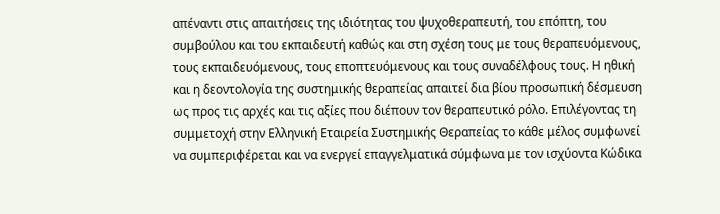απέναντι στις απαιτήσεις της ιδιότητας του ψυχοθεραπευτή, του επόπτη, του συμβούλου και του εκπαιδευτή καθώς και στη σχέση τους με τους θεραπευόμενους, τους εκπαιδευόμενους, τους εποπτευόμενους και τους συναδέλφους τους. Η ηθική και η δεοντολογία της συστημικής θεραπείας απαιτεί δια βίου προσωπική δέσμευση ως προς τις αρχές και τις αξίες που διέπουν τον θεραπευτικό ρόλο. Επιλέγοντας τη συμμετοχή στην Ελληνική Εταιρεία Συστημικής Θεραπείας το κάθε μέλος συμφωνεί να συμπεριφέρεται και να ενεργεί επαγγελματικά σύμφωνα με τον ισχύοντα Κώδικα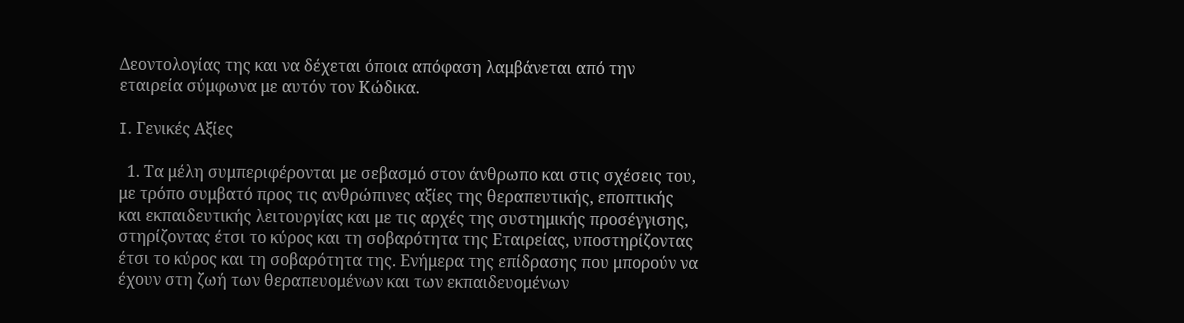Δεοντολογίας της και να δέχεται όποια απόφαση λαμβάνεται από την εταιρεία σύμφωνα με αυτόν τον Κώδικα.

I. Γενικές Αξίες

  1. Τα μέλη συμπεριφέρονται με σεβασμό στον άνθρωπο και στις σχέσεις του, με τρόπο συμβατό προς τις ανθρώπινες αξίες της θεραπευτικής, εποπτικής και εκπαιδευτικής λειτουργίας και με τις αρχές της συστημικής προσέγγισης, στηρίζοντας έτσι το κύρος και τη σοβαρότητα της Εταιρείας, υποστηρίζοντας έτσι το κύρος και τη σοβαρότητα της. Ενήμερα της επίδρασης που μπορούν να έχουν στη ζωή των θεραπευομένων και των εκπαιδευομένων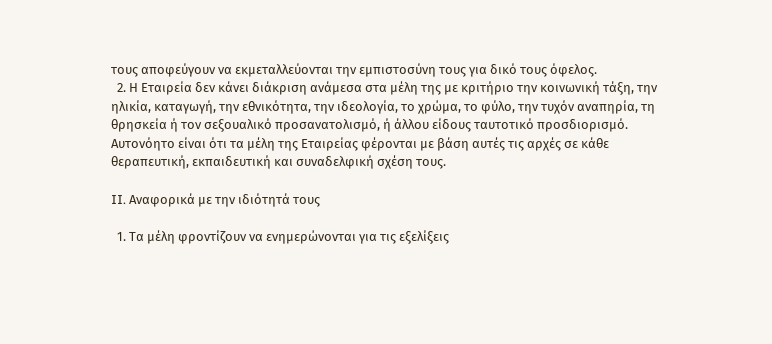τους αποφεύγουν να εκμεταλλεύονται την εμπιστοσύνη τους για δικό τους όφελος.
  2. Η Εταιρεία δεν κάνει διάκριση ανάμεσα στα μέλη της με κριτήριο την κοινωνική τάξη, την ηλικία, καταγωγή, την εθνικότητα, την ιδεολογία, το χρώμα, το φύλο, την τυχόν αναπηρία, τη θρησκεία ή τον σεξουαλικό προσανατολισμό, ή άλλου είδους ταυτοτικό προσδιορισμό. Αυτονόητο είναι ότι τα μέλη της Εταιρείας φέρονται με βάση αυτές τις αρχές σε κάθε θεραπευτική, εκπαιδευτική και συναδελφική σχέση τους.

II. Αναφορικά με την ιδιότητά τους

  1. Τα μέλη φροντίζουν να ενημερώνονται για τις εξελίξεις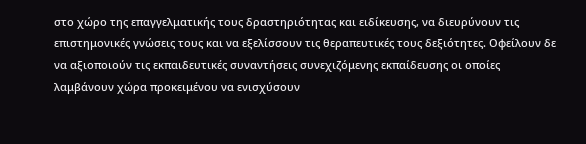στο χώρο της επαγγελματικής τους δραστηριότητας και ειδίκευσης, να διευρύνουν τις επιστημονικές γνώσεις τους και να εξελίσσουν τις θεραπευτικές τους δεξιότητες. Οφείλουν δε να αξιοποιούν τις εκπαιδευτικές συναντήσεις συνεχιζόμενης εκπαίδευσης οι οποίες λαμβάνουν χώρα προκειμένου να ενισχύσουν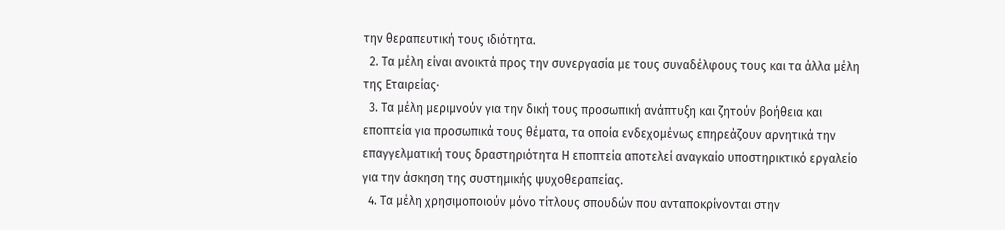την θεραπευτική τους ιδιότητα.
  2. Τα μέλη είναι ανοικτά προς την συνεργασία με τους συναδέλφους τους και τα άλλα μέλη της Εταιρείας·
  3. Τα μέλη μεριμνούν για την δική τους προσωπική ανάπτυξη και ζητούν βοήθεια και εποπτεία για προσωπικά τους θέματα, τα οποία ενδεχομένως επηρεάζουν αρνητικά την επαγγελματική τους δραστηριότητα Η εποπτεία αποτελεί αναγκαίο υποστηρικτικό εργαλείο για την άσκηση της συστημικής ψυχοθεραπείας.
  4. Τα μέλη χρησιμοποιούν μόνο τίτλους σπουδών που ανταποκρίνονται στην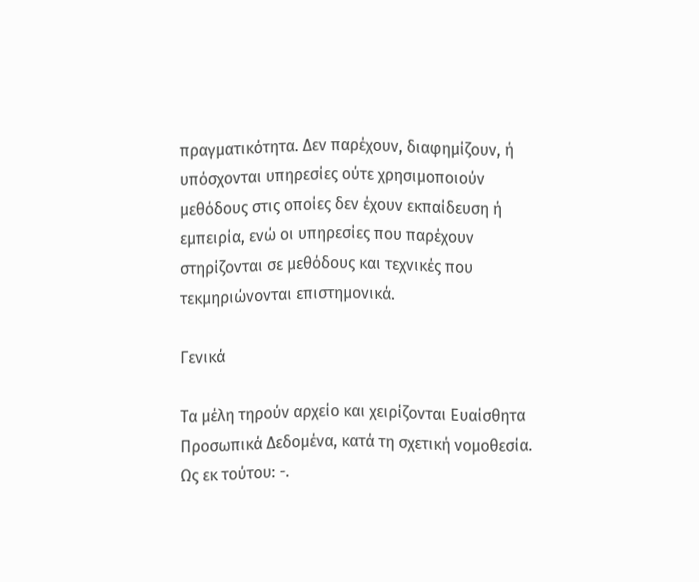πραγματικότητα. Δεν παρέχουν, διαφημίζουν, ή υπόσχονται υπηρεσίες ούτε χρησιμοποιούν μεθόδους στις οποίες δεν έχουν εκπαίδευση ή εμπειρία, ενώ οι υπηρεσίες που παρέχουν στηρίζονται σε μεθόδους και τεχνικές που τεκμηριώνονται επιστημονικά.

Γενικά

Τα μέλη τηρούν αρχείο και χειρίζονται Ευαίσθητα Προσωπικά Δεδομένα, κατά τη σχετική νομοθεσία. Ως εκ τούτου: -.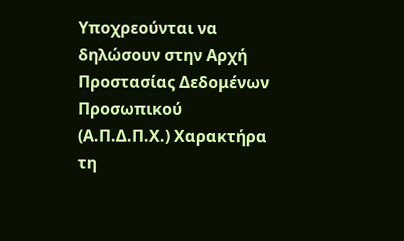Υποχρεούνται να δηλώσουν στην Αρχή Προστασίας Δεδομένων Προσωπικού (Α.Π.Δ.Π.Χ.) Χαρακτήρα τη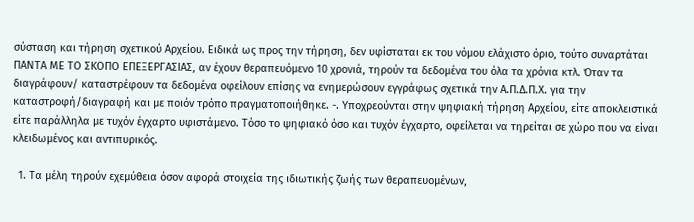σύσταση και τήρηση σχετικού Αρχείου. Ειδικά ως προς την τήρηση, δεν υφίσταται εκ του νόμου ελάχιστο όριο, τούτο συναρτάται ΠΑΝΤΑ ΜΕ ΤΟ ΣΚΟΠΟ ΕΠΕΞΕΡΓΑΣΙΑΣ, αν έχουν θεραπευόμενο 10 χρονιά, τηρούν τα δεδομένα του όλα τα χρόνια κτλ. Όταν τα διαγράφουν/ καταστρέφουν τα δεδομένα οφείλουν επίσης να ενημερώσουν εγγράφως σχετικά την Α.Π.Δ.Π.Χ. για την καταστροφή/διαγραφή και με ποιόν τρόπο πραγματοποιήθηκε. -. Υποχρεούνται στην ψηφιακή τήρηση Αρχείου, είτε αποκλειστικά είτε παράλληλα με τυχόν έγχαρτο υφιστάμενο. Τόσο το ψηφιακό όσο και τυχόν έγχαρτο, οφείλεται να τηρείται σε χώρο που να είναι κλειδωμένος και αντιπυρικός.

  1. Τα μέλη τηρούν εχεμύθεια όσον αφορά στοιχεία της ιδιωτικής ζωής των θεραπευομένων,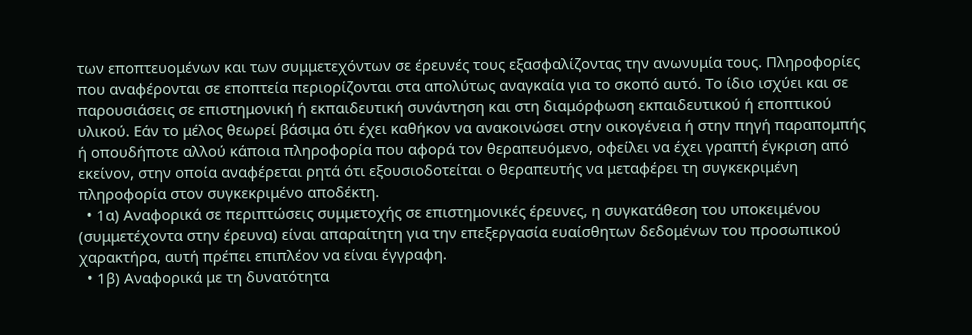των εποπτευομένων και των συμμετεχόντων σε έρευνές τους εξασφαλίζοντας την ανωνυμία τους. Πληροφορίες που αναφέρονται σε εποπτεία περιορίζονται στα απολύτως αναγκαία για το σκοπό αυτό. Το ίδιο ισχύει και σε παρουσιάσεις σε επιστημονική ή εκπαιδευτική συνάντηση και στη διαμόρφωση εκπαιδευτικού ή εποπτικού υλικού. Εάν το μέλος θεωρεί βάσιμα ότι έχει καθήκον να ανακοινώσει στην οικογένεια ή στην πηγή παραπομπής ή οπουδήποτε αλλού κάποια πληροφορία που αφορά τον θεραπευόμενο, οφείλει να έχει γραπτή έγκριση από εκείνον, στην οποία αναφέρεται ρητά ότι εξουσιοδοτείται ο θεραπευτής να μεταφέρει τη συγκεκριμένη πληροφορία στον συγκεκριμένο αποδέκτη.
  • 1α) Αναφορικά σε περιπτώσεις συμμετοχής σε επιστημονικές έρευνες, η συγκατάθεση του υποκειμένου (συμμετέχοντα στην έρευνα) είναι απαραίτητη για την επεξεργασία ευαίσθητων δεδομένων του προσωπικού χαρακτήρα, αυτή πρέπει επιπλέον να είναι έγγραφη.
  • 1β) Αναφορικά με τη δυνατότητα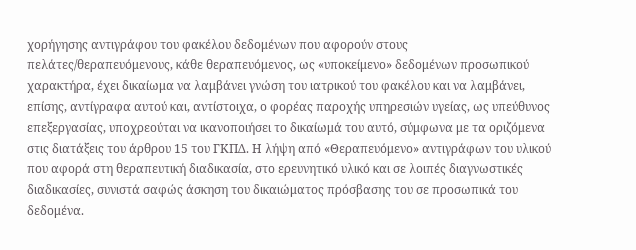χορήγησης αντιγράφου του φακέλου δεδομένων που αφορούν στους πελάτες/θεραπευόμενους, κάθε θεραπευόμενος, ως «υποκείμενο» δεδομένων προσωπικού χαρακτήρα, έχει δικαίωμα να λαμβάνει γνώση του ιατρικού του φακέλου και να λαμβάνει, επίσης, αντίγραφα αυτού και, αντίστοιχα, ο φορέας παροχής υπηρεσιών υγείας, ως υπεύθυνος επεξεργασίας, υποχρεούται να ικανοποιήσει το δικαίωμά του αυτό, σύμφωνα με τα οριζόμενα στις διατάξεις του άρθρου 15 του ΓΚΠΔ. Η λήψη από «Θεραπευόμενο» αντιγράφων του υλικού που αφορά στη θεραπευτική διαδικασία, στο ερευνητικό υλικό και σε λοιπές διαγνωστικές διαδικασίες, συνιστά σαφώς άσκηση του δικαιώματος πρόσβασης του σε προσωπικά του δεδομένα.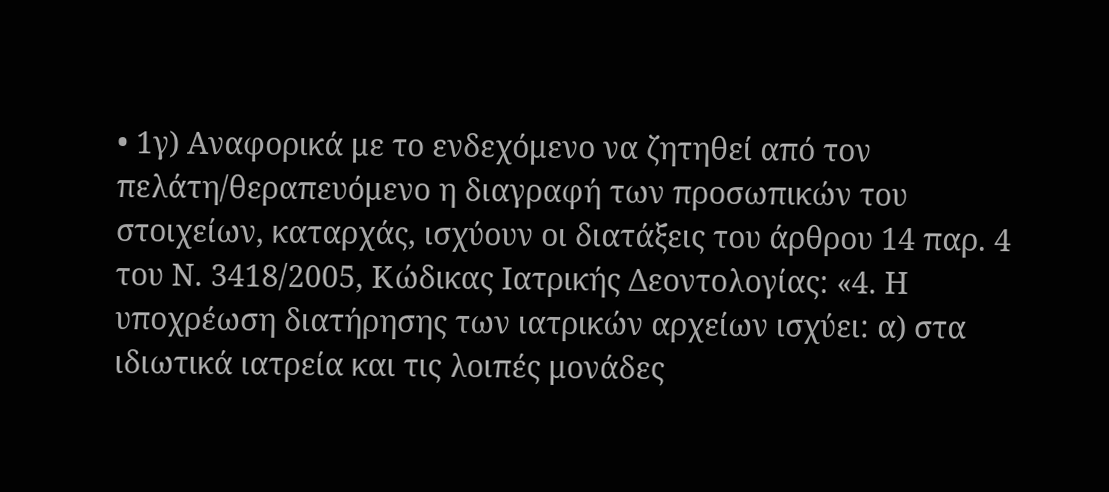• 1γ) Αναφορικά με το ενδεχόμενο να ζητηθεί από τον πελάτη/θεραπευόμενο η διαγραφή των προσωπικών του στοιχείων, καταρχάς, ισχύουν οι διατάξεις του άρθρου 14 παρ. 4 του Ν. 3418/2005, Κώδικας Ιατρικής Δεοντολογίας: «4. Η υποχρέωση διατήρησης των ιατρικών αρχείων ισχύει: α) στα ιδιωτικά ιατρεία και τις λοιπές μονάδες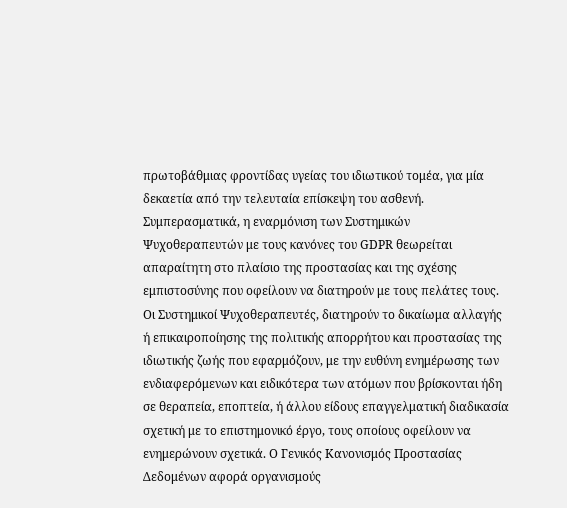πρωτοβάθμιας φροντίδας υγείας του ιδιωτικού τομέα, για μία δεκαετία από την τελευταία επίσκεψη του ασθενή. Συμπερασματικά, η εναρμόνιση των Συστημικών Ψυχοθεραπευτών με τους κανόνες του GDPR θεωρείται απαραίτητη στο πλαίσιο της προστασίας και της σχέσης εμπιστοσύνης που οφείλουν να διατηρούν με τους πελάτες τους. Οι Συστημικοί Ψυχοθεραπευτές, διατηρούν το δικαίωμα αλλαγής ή επικαιροποίησης της πολιτικής απορρήτου και προστασίας της ιδιωτικής ζωής που εφαρμόζουν, με την ευθύνη ενημέρωσης των ενδιαφερόμενων και ειδικότερα των ατόμων που βρίσκονται ήδη σε θεραπεία, εποπτεία, ή άλλου είδους επαγγελματική διαδικασία σχετική με το επιστημονικό έργο, τους οποίους οφείλουν να ενημερώνουν σχετικά. Ο Γενικός Κανονισμός Προστασίας Δεδομένων αφορά οργανισμούς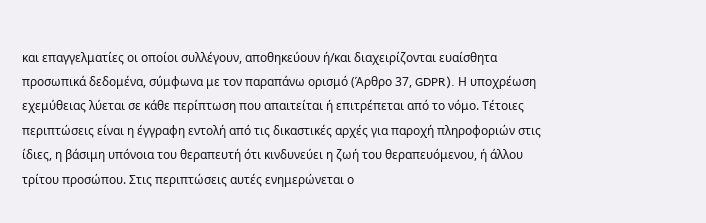και επαγγελματίες οι οποίοι συλλέγουν, αποθηκεύουν ή/και διαχειρίζονται ευαίσθητα προσωπικά δεδομένα, σύμφωνα με τον παραπάνω ορισμό (Άρθρο 37, GDPR). Η υποχρέωση εχεμύθειας λύεται σε κάθε περίπτωση που απαιτείται ή επιτρέπεται από το νόμο. Τέτοιες περιπτώσεις είναι η έγγραφη εντολή από τις δικαστικές αρχές για παροχή πληροφοριών στις ίδιες, η βάσιμη υπόνοια του θεραπευτή ότι κινδυνεύει η ζωή του θεραπευόμενου, ή άλλου τρίτου προσώπου. Στις περιπτώσεις αυτές ενημερώνεται ο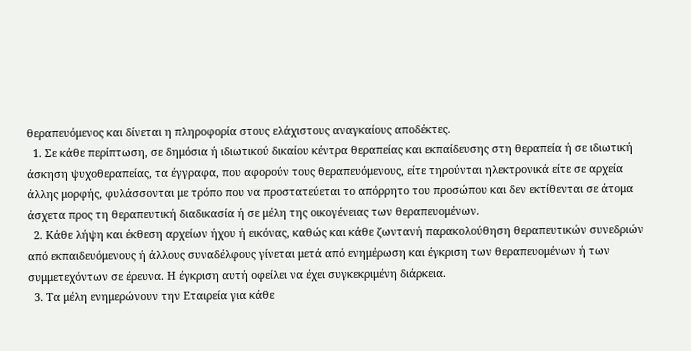θεραπευόμενος και δίνεται η πληροφορία στους ελάχιστους αναγκαίους αποδέκτες.
  1. Σε κάθε περίπτωση, σε δημόσια ή ιδιωτικού δικαίου κέντρα θεραπείας και εκπαίδευσης στη θεραπεία ή σε ιδιωτική άσκηση ψυχοθεραπείας, τα έγγραφα, που αφορούν τους θεραπευόμενους, είτε τηρούνται ηλεκτρονικά είτε σε αρχεία άλλης μορφής, φυλάσσονται με τρόπο που να προστατεύεται το απόρρητο του προσώπου και δεν εκτίθενται σε άτομα άσχετα προς τη θεραπευτική διαδικασία ή σε μέλη της οικογένειας των θεραπευομένων.
  2. Κάθε λήψη και έκθεση αρχείων ήχου ή εικόνας, καθώς και κάθε ζωντανή παρακολούθηση θεραπευτικών συνεδριών από εκπαιδευόμενους ή άλλους συναδέλφους γίνεται μετά από ενημέρωση και έγκριση των θεραπευομένων ή των συμμετεχόντων σε έρευνα. Η έγκριση αυτή οφείλει να έχει συγκεκριμένη διάρκεια.
  3. Τα μέλη ενημερώνουν την Εταιρεία για κάθε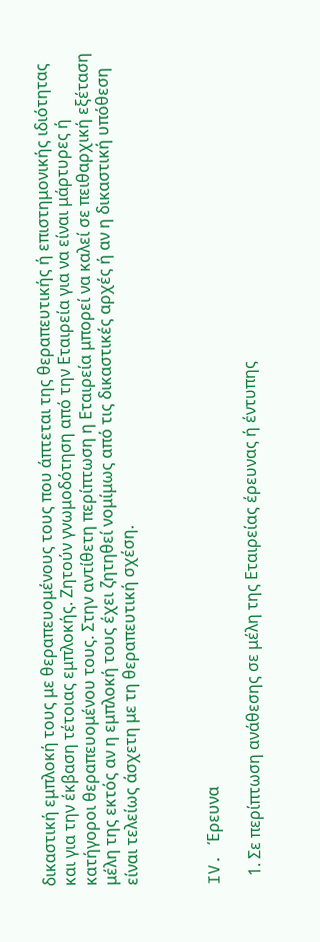δικαστική εμπλοκή τους με θεραπευομένους τους που άπτεται της θεραπευτικής ή επιστημονικής ιδιότητας και για την έκβαση τέτοιας εμπλοκής. Ζητούν γνωμοδότηση από την Εταιρεία για να είναι μάρτυρες ή κατήγοροι θεραπευομένου τους. Στην αντίθετη περίπτωση η Εταιρεία μπορεί να καλεί σε πειθαρχική εξέταση μέλη της εκτός αν η εμπλοκή τους έχει ζητηθεί νομίμως από τις δικαστικές αρχές ή αν η δικαστική υπόθεση είναι τελείως άσχετη με τη θεραπευτική σχέση.



IV. Έρευνα

  1. Σε περίπτωση ανάθεσης σε μέλη της Εταιρείας έρευνας ή έντυπης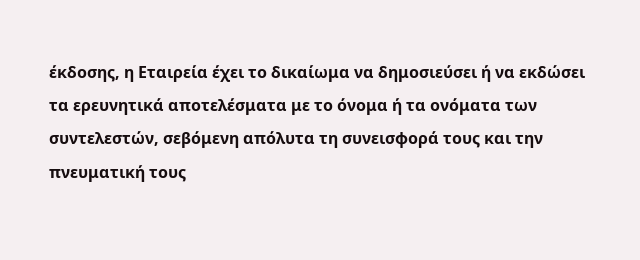έκδοσης, η Εταιρεία έχει το δικαίωμα να δημοσιεύσει ή να εκδώσει τα ερευνητικά αποτελέσματα με το όνομα ή τα ονόματα των συντελεστών, σεβόμενη απόλυτα τη συνεισφορά τους και την πνευματική τους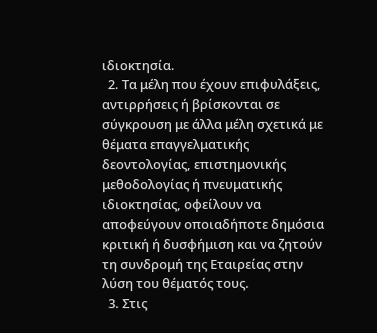ιδιοκτησία.
  2. Τα μέλη που έχουν επιφυλάξεις, αντιρρήσεις ή βρίσκονται σε σύγκρουση με άλλα μέλη σχετικά με θέματα επαγγελματικής δεοντολογίας, επιστημονικής μεθοδολογίας ή πνευματικής ιδιοκτησίας, οφείλουν να αποφεύγουν οποιαδήποτε δημόσια κριτική ή δυσφήμιση και να ζητούν τη συνδρομή της Εταιρείας στην λύση του θέματός τους.
  3. Στις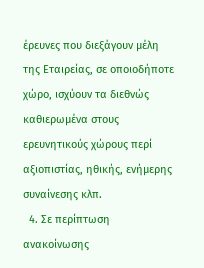έρευνες που διεξάγουν μέλη της Εταιρείας, σε οποιοδήποτε χώρο, ισχύουν τα διεθνώς καθιερωμένα στους ερευνητικούς χώρους περί αξιοπιστίας, ηθικής, ενήμερης συναίνεσης κλπ.
  4. Σε περίπτωση ανακοίνωσης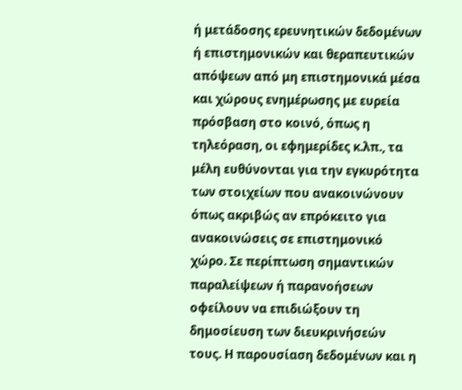ή μετάδοσης ερευνητικών δεδομένων ή επιστημονικών και θεραπευτικών απόψεων από μη επιστημονικά μέσα και χώρους ενημέρωσης με ευρεία πρόσβαση στο κοινό, όπως η τηλεόραση, οι εφημερίδες κ.λπ., τα μέλη ευθύνονται για την εγκυρότητα των στοιχείων που ανακοινώνουν όπως ακριβώς αν επρόκειτο για ανακοινώσεις σε επιστημονικό χώρο. Σε περίπτωση σημαντικών παραλείψεων ή παρανοήσεων οφείλουν να επιδιώξουν τη δημοσίευση των διευκρινήσεών τους. Η παρουσίαση δεδομένων και η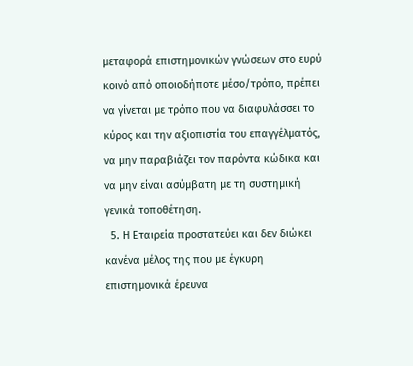μεταφορά επιστημονικών γνώσεων στο ευρύ κοινό από οποιοδήποτε μέσο/τρόπο, πρέπει να γίνεται με τρόπο που να διαφυλάσσει το κύρος και την αξιοπιστία του επαγγέλματός, να μην παραβιάζει τον παρόντα κώδικα και να μην είναι ασύμβατη με τη συστημική γενικά τοποθέτηση.
  5. Η Εταιρεία προστατεύει και δεν διώκει κανένα μέλος της που με έγκυρη επιστημονικά έρευνα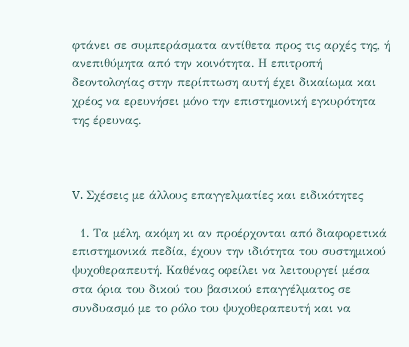φτάνει σε συμπεράσματα αντίθετα προς τις αρχές της, ή ανεπιθύμητα από την κοινότητα. Η επιτροπή δεοντολογίας στην περίπτωση αυτή έχει δικαίωμα και χρέος να ερευνήσει μόνο την επιστημονική εγκυρότητα της έρευνας.



V. Σχέσεις με άλλους επαγγελματίες και ειδικότητες

  1. Τα μέλη, ακόμη κι αν προέρχονται από διαφορετικά επιστημονικά πεδία, έχουν την ιδιότητα του συστημικού ψυχοθεραπευτή. Καθένας οφείλει να λειτουργεί μέσα στα όρια του δικού του βασικού επαγγέλματος σε συνδυασμό με το ρόλο του ψυχοθεραπευτή και να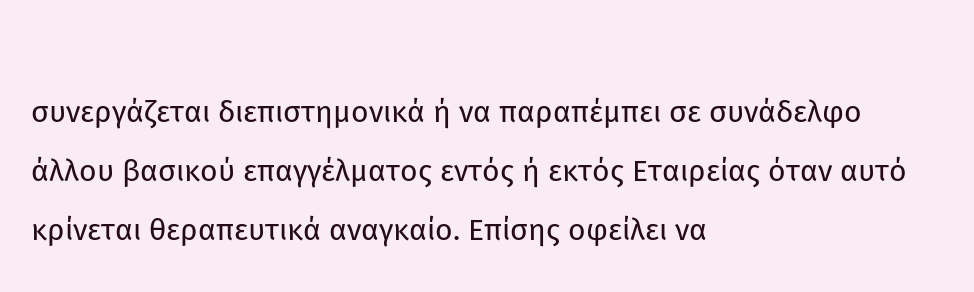συνεργάζεται διεπιστημονικά ή να παραπέμπει σε συνάδελφο άλλου βασικού επαγγέλματος εντός ή εκτός Εταιρείας όταν αυτό κρίνεται θεραπευτικά αναγκαίο. Επίσης οφείλει να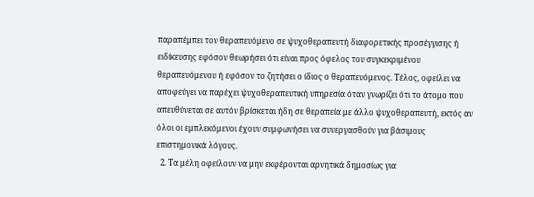παραπέμπει τον θεραπευόμενο σε ψυχοθεραπευτή διαφορετικής προσέγγισης ή ειδίκευσης εφόσον θεωρήσει ότι είναι προς όφελος του συγκεκριμένου θεραπευόμενου ή εφόσον το ζητήσει ο ίδιος ο θεραπευόμενος. Τέλος, οφείλει να αποφεύγει να παρέχει ψυχοθεραπευτική υπηρεσία όταν γνωρίζει ότι το άτομο που απευθύνεται σε αυτόν βρίσκεται ήδη σε θεραπεία με άλλο ψυχοθεραπευτή, εκτός αν όλοι οι εμπλεκόμενοι έχουν συμφωνήσει να συνεργασθούν για βάσιμους επιστημονικά λόγους.
  2. Τα μέλη οφείλουν να μην εκφέρονται αρνητικά δημοσίως για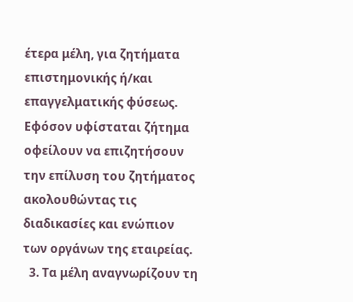έτερα μέλη, για ζητήματα επιστημονικής ή/και επαγγελματικής φύσεως. Εφόσον υφίσταται ζήτημα οφείλουν να επιζητήσουν την επίλυση του ζητήματος ακολουθώντας τις διαδικασίες και ενώπιον των οργάνων της εταιρείας.
  3. Τα μέλη αναγνωρίζουν τη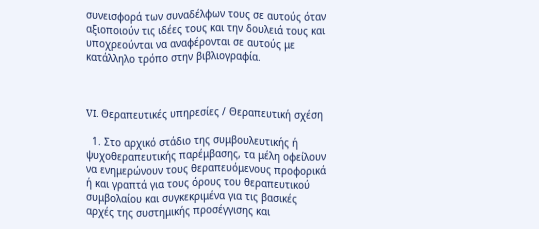συνεισφορά των συναδέλφων τους σε αυτούς όταν αξιοποιούν τις ιδέες τους και την δουλειά τους και υποχρεούνται να αναφέρονται σε αυτούς με κατάλληλο τρόπο στην βιβλιογραφία.



VI. Θεραπευτικές υπηρεσίες / Θεραπευτική σχέση

  1. Στο αρχικό στάδιο της συμβουλευτικής ή ψυχοθεραπευτικής παρέμβασης, τα μέλη οφείλουν να ενημερώνουν τους θεραπευόμενους προφορικά ή και γραπτά για τους όρους του θεραπευτικού συμβολαίου και συγκεκριμένα για τις βασικές αρχές της συστημικής προσέγγισης και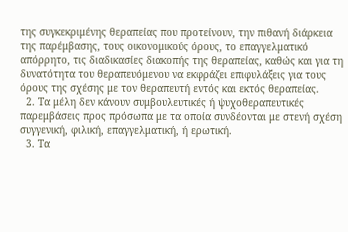της συγκεκριμένης θεραπείας που προτείνουν, την πιθανή διάρκεια της παρέμβασης, τους οικονομικούς όρους, το επαγγελματικό απόρρητο, τις διαδικασίες διακοπής της θεραπείας, καθώς και για τη δυνατότητα του θεραπευόμενου να εκφράζει επιφυλάξεις για τους όρους της σχέσης με τον θεραπευτή εντός και εκτός θεραπείας.
  2. Τα μέλη δεν κάνουν συμβουλευτικές ή ψυχοθεραπευτικές παρεμβάσεις προς πρόσωπα με τα οποία συνδέονται με στενή σχέση συγγενική, φιλική, επαγγελματική, ή ερωτική.
  3. Τα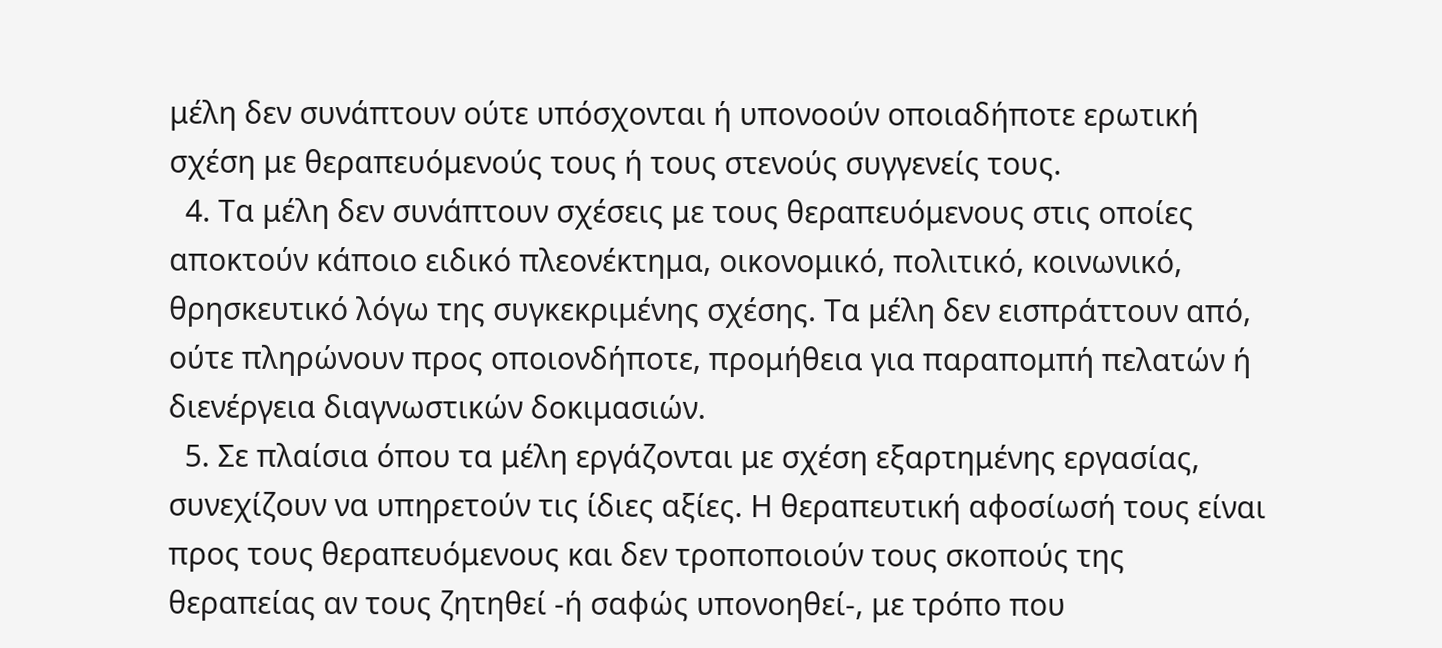μέλη δεν συνάπτουν ούτε υπόσχονται ή υπονοούν οποιαδήποτε ερωτική σχέση με θεραπευόμενούς τους ή τους στενούς συγγενείς τους.
  4. Τα μέλη δεν συνάπτουν σχέσεις με τους θεραπευόμενους στις οποίες αποκτούν κάποιο ειδικό πλεονέκτημα, οικονομικό, πολιτικό, κοινωνικό, θρησκευτικό λόγω της συγκεκριμένης σχέσης. Τα μέλη δεν εισπράττουν από, ούτε πληρώνουν προς οποιονδήποτε, προμήθεια για παραπομπή πελατών ή διενέργεια διαγνωστικών δοκιμασιών.
  5. Σε πλαίσια όπου τα μέλη εργάζονται με σχέση εξαρτημένης εργασίας, συνεχίζουν να υπηρετούν τις ίδιες αξίες. Η θεραπευτική αφοσίωσή τους είναι προς τους θεραπευόμενους και δεν τροποποιούν τους σκοπούς της θεραπείας αν τους ζητηθεί -ή σαφώς υπονοηθεί-, με τρόπο που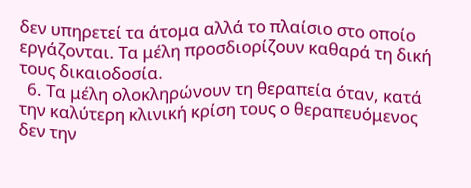δεν υπηρετεί τα άτομα αλλά το πλαίσιο στο οποίο εργάζονται. Τα μέλη προσδιορίζουν καθαρά τη δική τους δικαιοδοσία.
  6. Τα μέλη ολοκληρώνουν τη θεραπεία όταν, κατά την καλύτερη κλινική κρίση τους ο θεραπευόμενος δεν την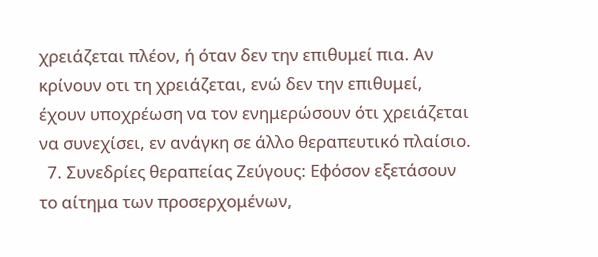χρειάζεται πλέον, ή όταν δεν την επιθυμεί πια. Αν κρίνουν οτι τη χρειάζεται, ενώ δεν την επιθυμεί, έχουν υποχρέωση να τον ενημερώσουν ότι χρειάζεται να συνεχίσει, εν ανάγκη σε άλλο θεραπευτικό πλαίσιο.
  7. Συνεδρίες θεραπείας Ζεύγους: Εφόσον εξετάσουν το αίτημα των προσερχομένων,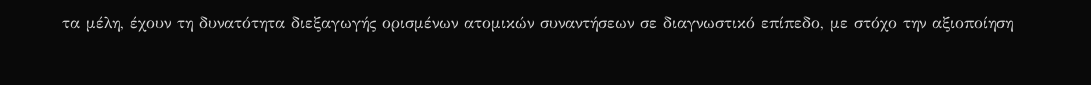τα μέλη, έχουν τη δυνατότητα διεξαγωγής ορισμένων ατομικών συναντήσεων σε διαγνωστικό επίπεδο, με στόχο την αξιοποίηση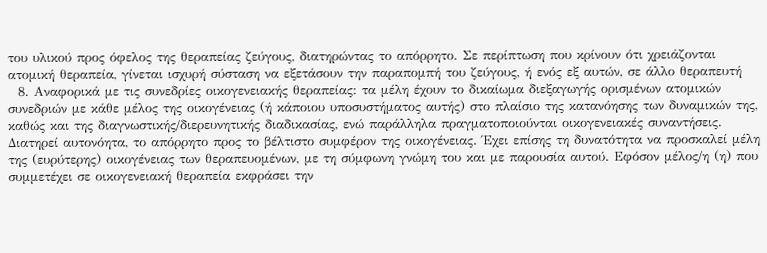του υλικού προς όφελος της θεραπείας ζεύγους, διατηρώντας το απόρρητο. Σε περίπτωση που κρίνουν ότι χρειάζονται ατομική θεραπεία, γίνεται ισχυρή σύσταση να εξετάσουν την παραπομπή του ζεύγους, ή ενός εξ αυτών, σε άλλο θεραπευτή
  8. Αναφορικά με τις συνεδρίες οικογενειακής θεραπείας: τα μέλη έχουν το δικαίωμα διεξαγωγής ορισμένων ατομικών συνεδριών με κάθε μέλος της οικογένειας (ή κάποιου υποσυστήματος αυτής) στο πλαίσιο της κατανόησης των δυναμικών της, καθώς και της διαγνωστικής/διερευνητικής διαδικασίας, ενώ παράλληλα πραγματοποιούνται οικογενειακές συναντήσεις. Διατηρεί αυτονόητα, το απόρρητο προς το βέλτιστο συμφέρον της οικογένειας. Έχει επίσης τη δυνατότητα να προσκαλεί μέλη της (ευρύτερης) οικογένειας των θεραπευομένων, με τη σύμφωνη γνώμη του και με παρουσία αυτού. Εφόσον μέλος/η (η) που συμμετέχει σε οικογενειακή θεραπεία εκφράσει την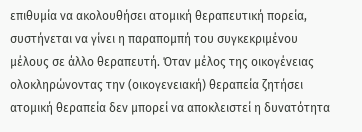επιθυμία να ακολουθήσει ατομική θεραπευτική πορεία, συστήνεται να γίνει η παραπομπή του συγκεκριμένου μέλους σε άλλο θεραπευτή. Όταν μέλος της οικογένειας ολοκληρώνοντας την (οικογενειακή) θεραπεία ζητήσει ατομική θεραπεία δεν μπορεί να αποκλειστεί η δυνατότητα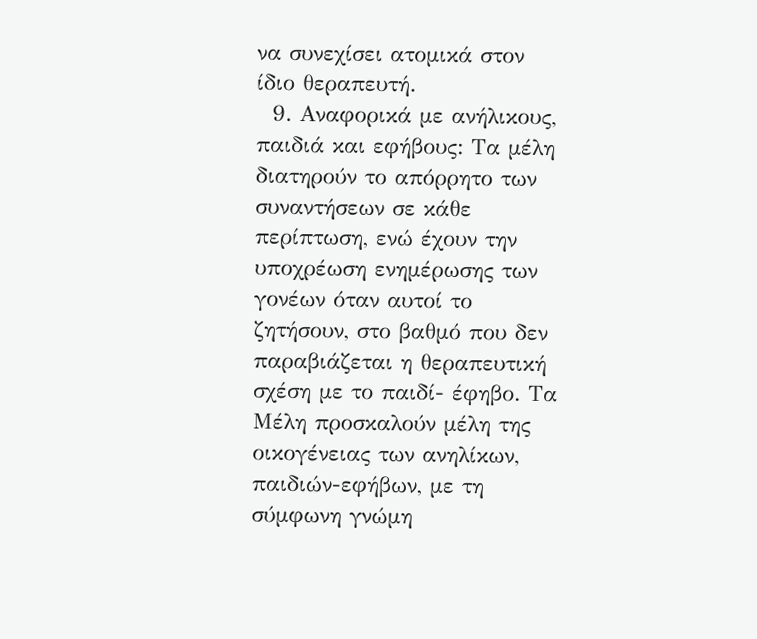να συνεχίσει ατομικά στον ίδιο θεραπευτή.
  9. Αναφορικά με ανήλικους, παιδιά και εφήβους: Τα μέλη διατηρούν το απόρρητο των συναντήσεων σε κάθε περίπτωση, ενώ έχουν την υποχρέωση ενημέρωσης των γονέων όταν αυτοί το ζητήσουν, στο βαθμό που δεν παραβιάζεται η θεραπευτική σχέση με το παιδί- έφηβο. Τα Μέλη προσκαλούν μέλη της οικογένειας των ανηλίκων, παιδιών-εφήβων, με τη σύμφωνη γνώμη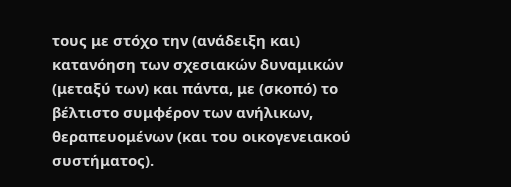τους με στόχο την (ανάδειξη και) κατανόηση των σχεσιακών δυναμικών (μεταξύ των) και πάντα, με (σκοπό) το βέλτιστο συμφέρον των ανήλικων, θεραπευομένων (και του οικογενειακού συστήματος).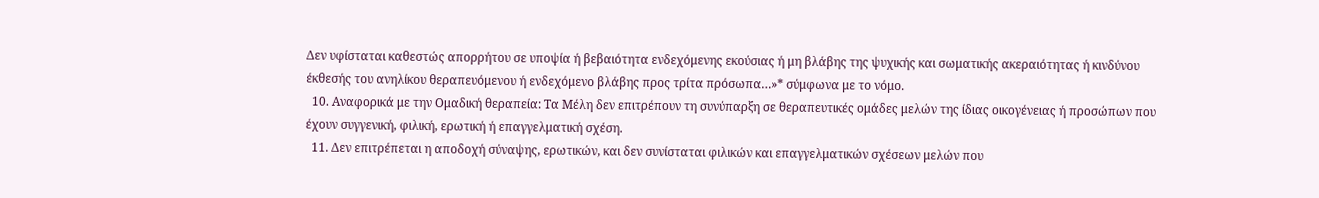Δεν υφίσταται καθεστώς απορρήτου σε υποψία ή βεβαιότητα ενδεχόμενης εκούσιας ή μη βλάβης της ψυχικής και σωματικής ακεραιότητας ή κινδύνου έκθεσής του ανηλίκου θεραπευόμενου ή ενδεχόμενο βλάβης προς τρίτα πρόσωπα…»* σύμφωνα με το νόμο.
  10. Αναφορικά με την Ομαδική θεραπεία: Τα Μέλη δεν επιτρέπουν τη συνύπαρξη σε θεραπευτικές ομάδες μελών της ίδιας οικογένειας ή προσώπων που έχουν συγγενική, φιλική, ερωτική ή επαγγελματική σχέση.
  11. Δεν επιτρέπεται η αποδοχή σύναψης, ερωτικών, και δεν συνίσταται φιλικών και επαγγελματικών σχέσεων μελών που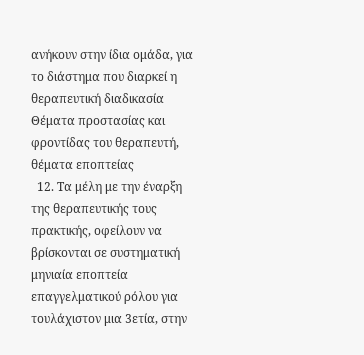ανήκουν στην ίδια ομάδα, για το διάστημα που διαρκεί η θεραπευτική διαδικασία Θέματα προστασίας και φροντίδας του θεραπευτή, θέματα εποπτείας
  12. Τα μέλη με την έναρξη της θεραπευτικής τους πρακτικής, οφείλουν να βρίσκονται σε συστηματική μηνιαία εποπτεία επαγγελματικού ρόλου για τουλάχιστον μια 3ετία, στην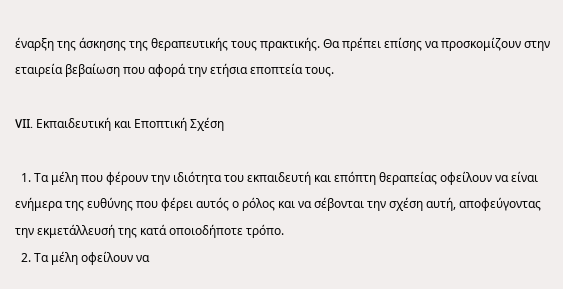έναρξη της άσκησης της θεραπευτικής τους πρακτικής. Θα πρέπει επίσης να προσκομίζουν στην εταιρεία βεβαίωση που αφορά την ετήσια εποπτεία τους.

VII. Εκπαιδευτική και Εποπτική Σχέση

  1. Τα μέλη που φέρουν την ιδιότητα του εκπαιδευτή και επόπτη θεραπείας οφείλουν να είναι ενήμερα της ευθύνης που φέρει αυτός ο ρόλος και να σέβονται την σχέση αυτή, αποφεύγοντας την εκμετάλλευσή της κατά οποιοδήποτε τρόπο.
  2. Τα μέλη οφείλουν να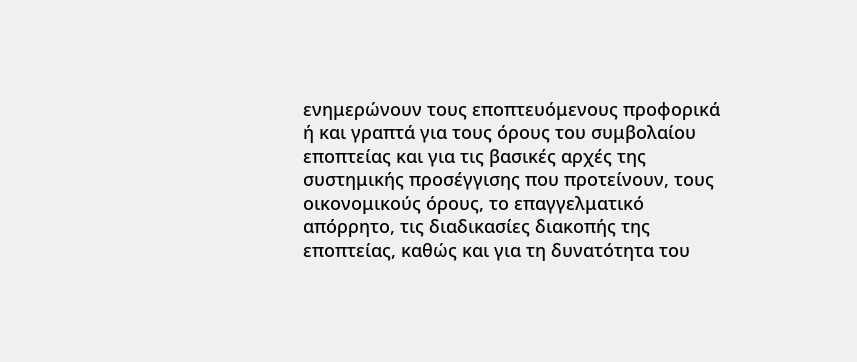ενημερώνουν τους εποπτευόμενους προφορικά ή και γραπτά για τους όρους του συμβολαίου εποπτείας και για τις βασικές αρχές της συστημικής προσέγγισης που προτείνουν, τους οικονομικούς όρους, το επαγγελματικό απόρρητο, τις διαδικασίες διακοπής της εποπτείας, καθώς και για τη δυνατότητα του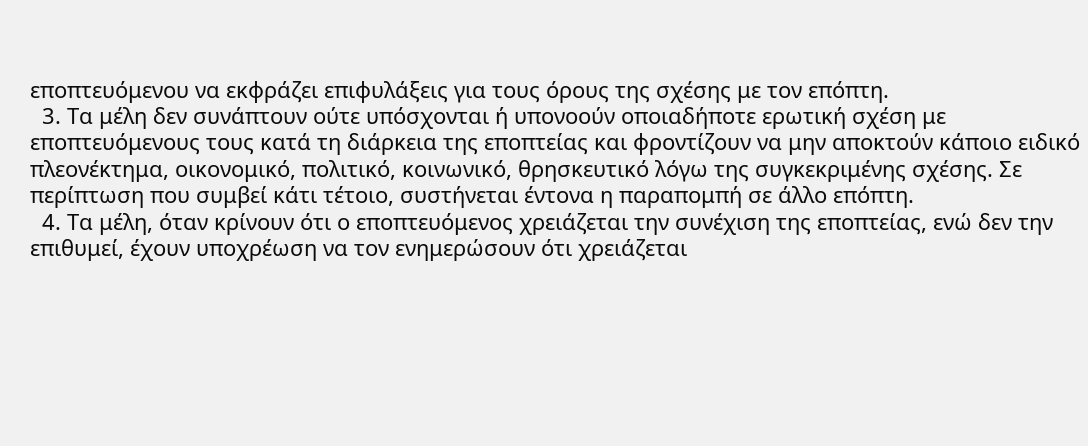εποπτευόμενου να εκφράζει επιφυλάξεις για τους όρους της σχέσης με τον επόπτη.
  3. Τα μέλη δεν συνάπτουν ούτε υπόσχονται ή υπονοούν οποιαδήποτε ερωτική σχέση με εποπτευόμενους τους κατά τη διάρκεια της εποπτείας και φροντίζουν να μην αποκτούν κάποιο ειδικό πλεονέκτημα, οικονομικό, πολιτικό, κοινωνικό, θρησκευτικό λόγω της συγκεκριμένης σχέσης. Σε περίπτωση που συμβεί κάτι τέτοιο, συστήνεται έντονα η παραπομπή σε άλλο επόπτη.
  4. Τα μέλη, όταν κρίνουν ότι ο εποπτευόμενος χρειάζεται την συνέχιση της εποπτείας, ενώ δεν την επιθυμεί, έχουν υποχρέωση να τον ενημερώσουν ότι χρειάζεται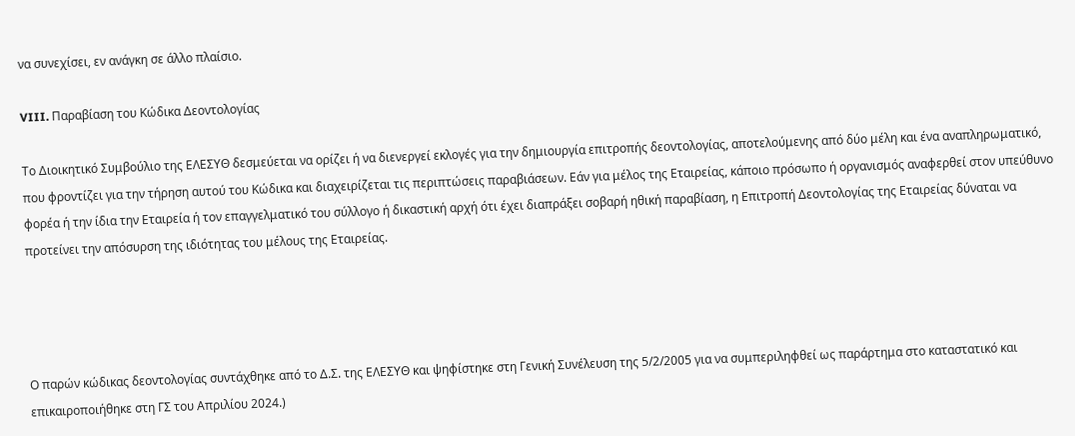να συνεχίσει, εν ανάγκη σε άλλο πλαίσιο.

VIII. Παραβίαση του Κώδικα Δεοντολογίας

Το Διοικητικό Συμβούλιο της ΕΛΕΣΥΘ δεσμεύεται να ορίζει ή να διενεργεί εκλογές για την δημιουργία επιτροπής δεοντολογίας, αποτελούμενης από δύο μέλη και ένα αναπληρωματικό, που φροντίζει για την τήρηση αυτού του Κώδικα και διαχειρίζεται τις περιπτώσεις παραβιάσεων. Εάν για μέλος της Εταιρείας, κάποιο πρόσωπο ή οργανισμός αναφερθεί στον υπεύθυνο φορέα ή την ίδια την Εταιρεία ή τον επαγγελματικό του σύλλογο ή δικαστική αρχή ότι έχει διαπράξει σοβαρή ηθική παραβίαση, η Επιτροπή Δεοντολογίας της Εταιρείας δύναται να προτείνει την απόσυρση της ιδιότητας του μέλους της Εταιρείας.




Ο παρών κώδικας δεοντολογίας συντάχθηκε από το Δ.Σ. της ΕΛΕΣΥΘ και ψηφίστηκε στη Γενική Συνέλευση της 5/2/2005 για να συμπεριληφθεί ως παράρτημα στο καταστατικό και επικαιροποιήθηκε στη ΓΣ του Απριλίου 2024.)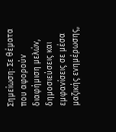Σημείωση: Σε θέματα που αφορούν διαφήμιση μελών, δημοσιεύσεις και εμφανίσεις σε μέσα μαζικής ενημέρωσης,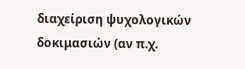διαχείριση ψυχολογικών δοκιμασιών (αν π.χ.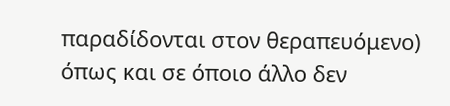παραδίδονται στον θεραπευόμενο) όπως και σε όποιο άλλο δεν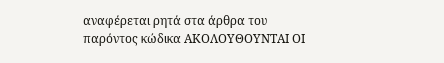αναφέρεται ρητά στα άρθρα του παρόντος κώδικα ΑΚΟΛΟΥΘΟΥΝΤΑΙ ΟΙ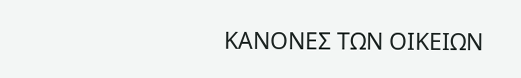ΚΑΝΟΝΕΣ ΤΩΝ ΟΙΚΕΙΩΝ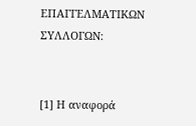ΕΠΑΓΓΕΛΜΑΤΙΚΩΝ ΣΥΛΛΟΓΩΝ:


[1] Η αναφορά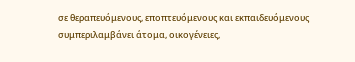σε θεραπευόμενους, εποπτευόμενους και εκπαιδευόμενους συμπεριλαμβάνει άτομα, οικογένειες,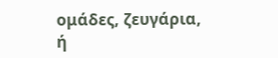ομάδες, ζευγάρια, ή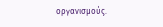οργανισμούς.